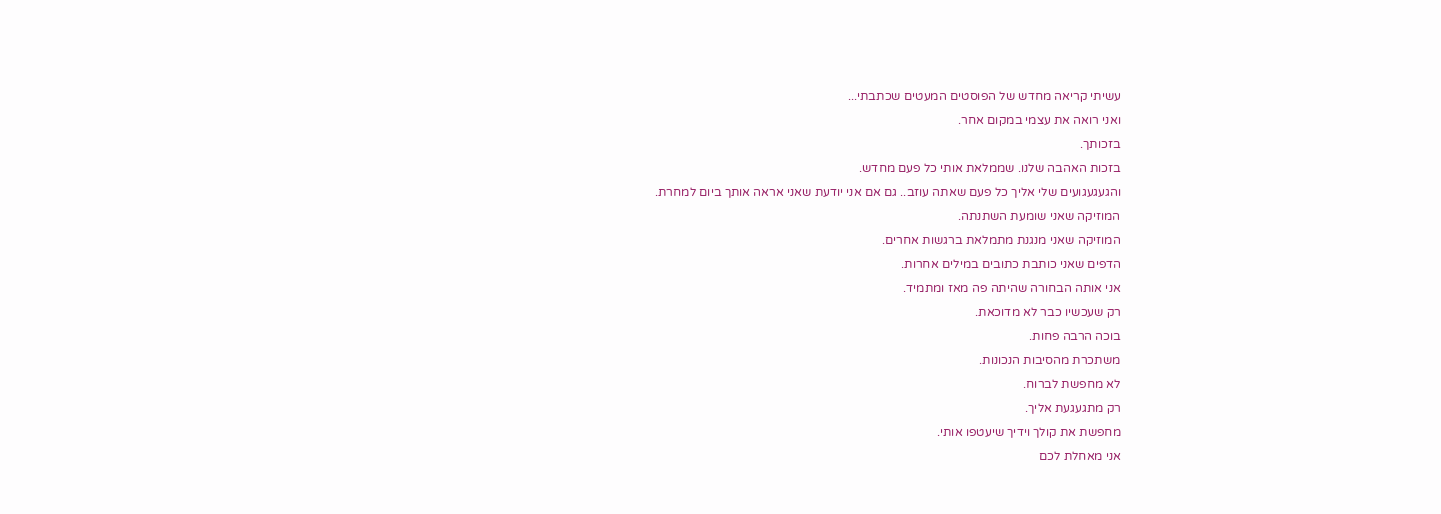עשיתי קריאה מחדש של הפוסטים המעטים שכתבתי...
ואני רואה את עצמי במקום אחר.
בזכותך.
בזכות האהבה שלנו. שממלאת אותי כל פעם מחדש.
והגעגעגועים שלי אליך כל פעם שאתה עוזב.. גם אם אני יודעת שאני אראה אותך ביום למחרת.
המוזיקה שאני שומעת השתנתה.
המוזיקה שאני מנגנת מתמלאת ברגשות אחרים.
הדפים שאני כותבת כתובים במילים אחרות.
אני אותה הבחורה שהיתה פה מאז ומתמיד.
רק שעכשיו כבר לא מדוכאת.
בוכה הרבה פחות.
משתכרת מהסיבות הנכונות.
לא מחפשת לברוח.
רק מתגעגעת אליך.
מחפשת את קולך וידיך שיעטפו אותי.
אני מאחלת לכם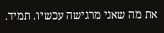את מה שאני מרגישה עכשיו. תמיד.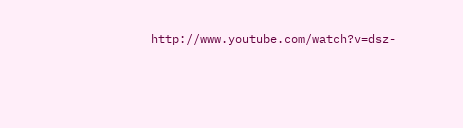http://www.youtube.com/watch?v=dsz-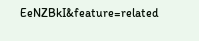EeNZBkI&feature=related